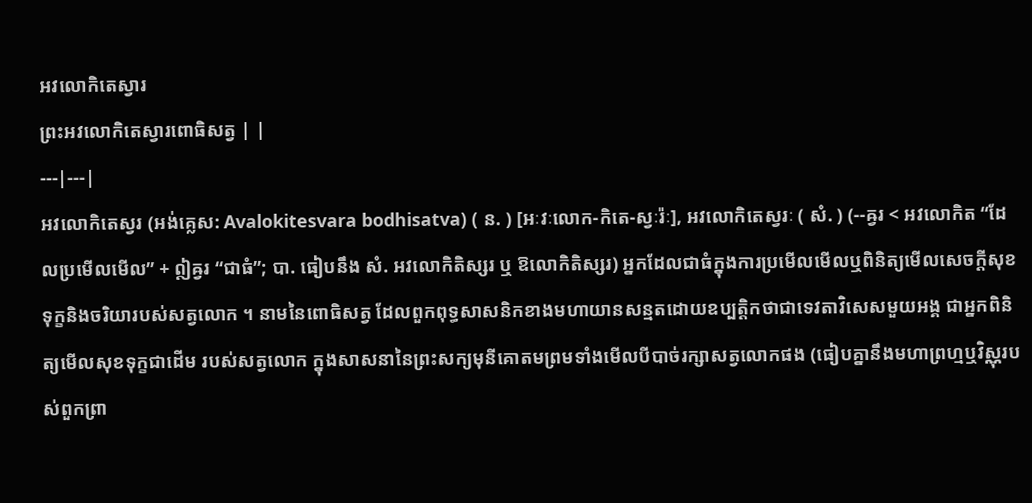អវលោកិតេស្វារ
ព្រះអវលោកិតេស្វារពោធិសត្វ | |
---|---|
អវលោកិតេស្វរ (អង់គ្លេស: Avalokitesvara bodhisatva) ( ន. ) [អៈវៈលោក-កិតេ-ស្វៈរ៉ៈ], អវលោកិតេស្វរៈ ( សំ. ) (--ឝ្វរ < អវលោកិត “ដែលប្រមើលមើល” + ឦឝ្វរ “ជាធំ”; បា. ធៀបនឹង សំ. អវលោកិតិស្សរ ឬ ឱលោកិតិស្សរ) អ្នកដែលជាធំក្នុងការប្រមើលមើលឬពិនិត្យមើលសេចក្ដីសុខទុក្ខនិងចរិយារបស់សត្វលោក ។ នាមនៃពោធិសត្វ ដែលពួកពុទ្ធសាសនិកខាងមហាយានសន្មតដោយឧប្បត្តិកថាជាទេវតាវិសេសមួយអង្គ ជាអ្នកពិនិត្យមើលសុខទុក្ខជាដើម របស់សត្វលោក ក្នុងសាសនានៃព្រះសក្យមុនីគោតមព្រមទាំងមើលបីបាច់រក្សាសត្វលោកផង (ធៀបគ្នានឹងមហាព្រហ្មឬវិស្ណុរបស់ពួកព្រា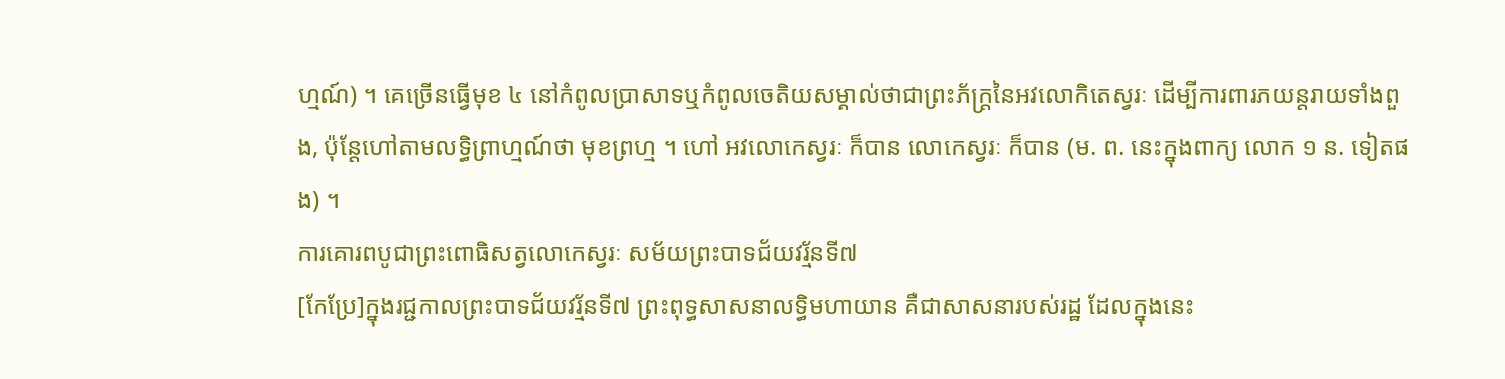ហ្មណ៍) ។ គេច្រើនធ្វើមុខ ៤ នៅកំពូលប្រាសាទឬកំពូលចេតិយសម្គាល់ថាជាព្រះភ័ក្រ្តនៃអវលោកិតេស្វរៈ ដើម្បីការពារភយន្តរាយទាំងពួង, ប៉ុន្តែហៅតាមលទ្ធិព្រាហ្មណ៍ថា មុខព្រហ្ម ។ ហៅ អវលោកេស្វរៈ ក៏បាន លោកេស្វរៈ ក៏បាន (ម. ព. នេះក្នុងពាក្យ លោក ១ ន. ទៀតផង) ។
ការគោរពបូជាព្រះពោធិសត្វលោកេស្វរៈ សម័យព្រះបាទជ័យវរ្ម័នទី៧
[កែប្រែ]ក្នុងរជ្ជកាលព្រះបាទជ័យវរ្ម័នទី៧ ព្រះពុទ្ធសាសនាលទ្ធិមហាយាន គឺជាសាសនារបស់រដ្ឋ ដែលក្នុងនេះ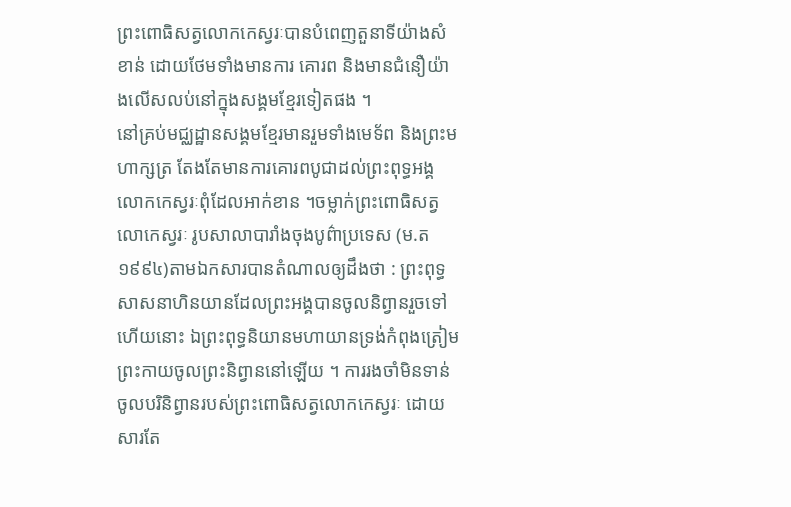ព្រះពោធិសត្វលោកកេស្វរៈបានបំពេញតួនាទីយ៉ាងសំខាន់ ដោយថែមទាំងមានការ គោរព និងមានជំនឿយ៉ាងលើសលប់នៅក្នុងសង្គមខ្មែរទៀតផង ។
នៅគ្រប់មជ្ឈដ្ឋានសង្គមខ្មែរមានរួមទាំងមេទ័ព និងព្រះមហាក្សត្រ តែងតែមានការគោរពបូជាដល់ព្រះពុទ្ធអង្គលោកកេស្វរៈពុំដែលអាក់ខាន ។ចម្លាក់ព្រះពោធិសត្វលោកេស្វរៈ រូបសាលាបារាំងចុងបូព៌ាប្រទេស (ម.ត ១៩៩៤)តាមឯកសារបានតំណាលឲ្យដឹងថា : ព្រះពុទ្ធសាសនាហិនយានដែលព្រះអង្គបានចូលនិព្វានរួចទៅ ហើយនោះ ឯព្រះពុទ្ធនិយានមហាយានទ្រង់កំពុងត្រៀមព្រះកាយចូលព្រះនិព្វាននៅឡើយ ។ ការរងចាំមិនទាន់ចូលបរិនិព្វានរបស់ព្រះពោធិសត្វលោកកេស្វរៈ ដោយសារតែ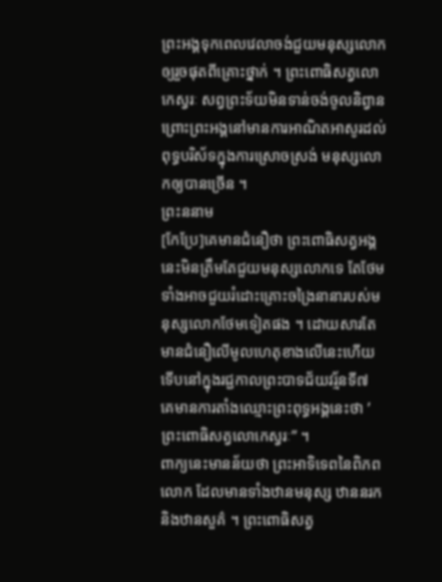ព្រះអង្គទុកពេលវេលាចង់ជួយមនុស្សលោកឲ្យរួចផុតពីគ្រោះថ្នាក់ ។ ព្រះពោធិសត្វលោកេស្វរៈ សព្វព្រះទ័យមិនទាន់ចង់ចូលនិព្វាន ព្រោះព្រះអង្គនៅមានការអាណិតអាសូរដល់ពុទ្ធបរិស័ទក្នុងការស្រោចស្រង់ មនុស្សលោកឲ្យបានច្រើន ។
ព្រះននាម
[កែប្រែ]គេមានជំនឿថា ព្រះពោធិសត្វអង្គនេះមិនត្រឹមតែជួយមនុស្សលោកទេ តែថែមទាំងអាចជួយរំដោះគ្រោះចង្រៃនានារបស់មនុស្សលោកថែមទៀតផង ។ ដោយសារតែមានជំនឿលើមូលហេតុខាងលើនេះហើយ ទើបនៅក្នុងរជ្ជកាលព្រះបាទជ័យវរ្ម័នទី៧ គេមានការតាំងឈ្មោះព្រះពុទ្ធអង្គនេះថា ’ព្រះពោធិសត្វលោកេស្វរៈ” ។
ពាក្យនេះមានន័យថា ព្រះអាទិទេពនៃពិភពលោក ដែលមានទាំងឋានមនុស្ស ឋាននរក និងឋានសួគ៌ ។ ព្រះពោធិសត្វ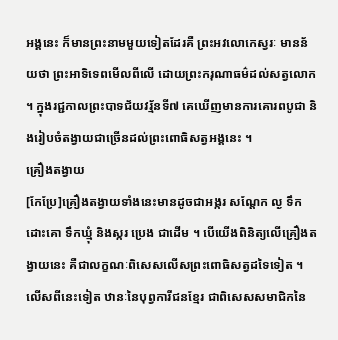អង្គនេះ ក៏មានព្រះនាមមួយទៀតដែរគឺ ព្រះអវលោកេស្វរៈ មានន័យថា ព្រះអាទិទេពមើលពីលើ ដោយព្រះករុណាធម៌ដល់សត្វលោក ។ ក្នុងរជ្ជកាលព្រះបាទជ័យវរ្ម័នទី៧ គេឃើញមានការគោរពបូជា និងរៀបចំតង្វាយជាច្រើនដល់ព្រះពោធិសត្វអង្គនេះ ។
គ្រឿងតង្វាយ
[កែប្រែ]គ្រឿងតង្វាយទាំងនេះមានដូចជាអង្ករ សណ្តែក ល្ង ទឹកដោះគោ ទឹកឃ្មុំ និងស្ករ ប្រេង ជាដើម ។ បើយើងពិនិត្យលើគ្រឿងតង្វាយនេះ គឺជាលក្ខណៈពិសេសលើសព្រះពោធិសត្វដទៃទៀត ។ លើសពីនេះទៀត ឋានៈនៃបុព្វការីជនខ្មែរ ជាពិសេសសមាជិកនៃ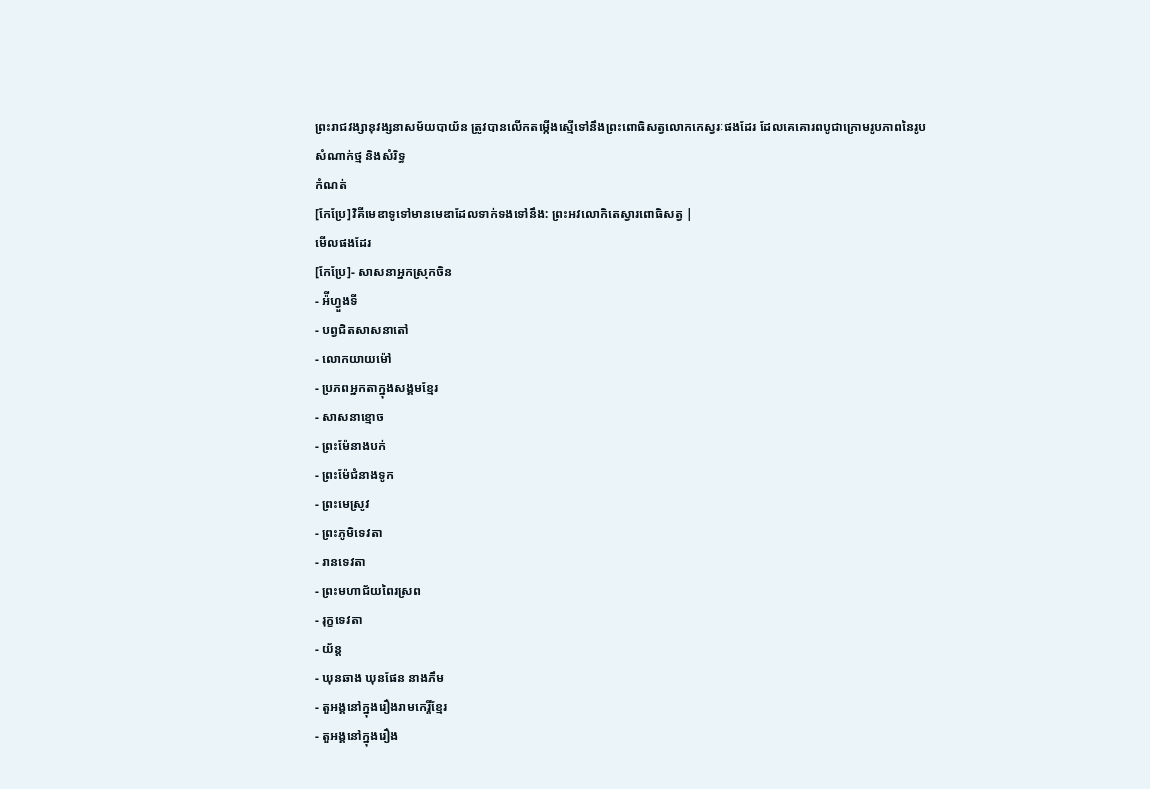ព្រះរាជវង្សានុវង្សនាសម័យបាយ័ន ត្រូវបានលើកតម្កើងស្មើទៅនឹងព្រះពោធិសត្វលោកកេស្វរៈផងដែរ ដែលគេគោរពបូជាក្រោមរូបភាពនៃរូបសំណាក់ថ្ម និងសំរិទ្ធ
កំណត់
[កែប្រែ]វិគីមេឌាទូទៅមានមេឌាដែលទាក់ទងទៅនឹង: ព្រះអវលោកិតេស្វារពោធិសត្វ |
មើលផងដែរ
[កែប្រែ]- សាសនាអ្នកស្រុកចិន
- អ៉ីហ្វួងទី
- បព្វជិតសាសនាតៅ
- លោកយាយម៉ៅ
- ប្រភពអ្នកតាក្នុងសង្គមខ្មែរ
- សាសនាខ្មោច
- ព្រះម៉ែនាងបក់
- ព្រះម៉ែជំនាងទូក
- ព្រះមេស្រូវ
- ព្រះភូមិទេវតា
- រានទេវតា
- ព្រះមហាជ័យពៃរស្រព
- រុក្ខទេវតា
- យ័ន្ត
- ឃុនឆាង ឃុនផែន នាងភឹម
- តួអង្គនៅក្នុងរឿងរាមកេរ្តិ៍ខ្មែរ
- តួអង្គនៅក្នុងរឿង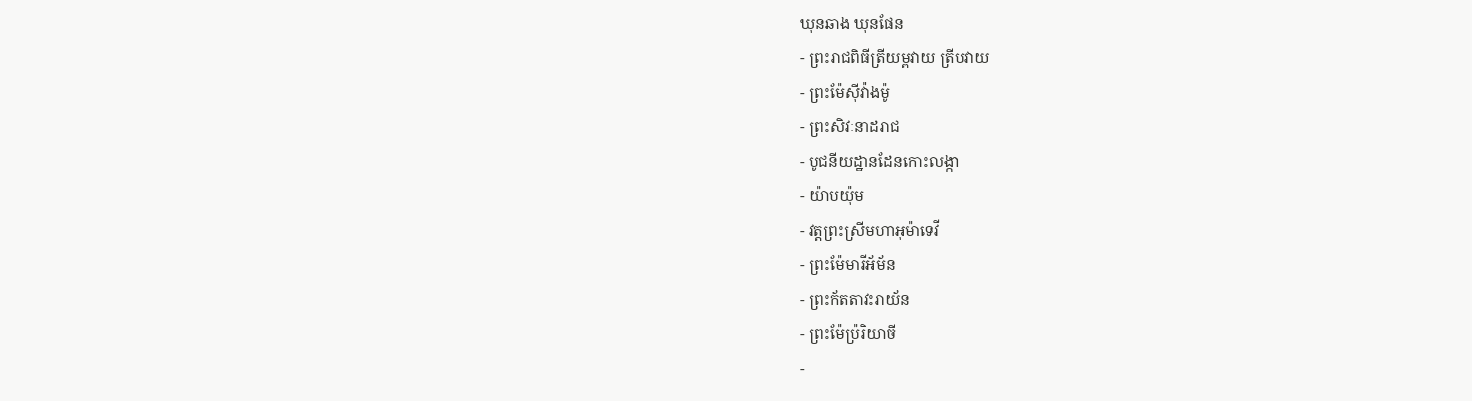ឃុនឆាង ឃុនផែន
- ព្រះរាជពិធីត្រីយម្ពវាយ ត្រីបវាយ
- ព្រះម៉ែស៊ីវ៉ាងម៉ូ
- ព្រះសិវៈនាដរាជ
- បូជនីយដ្ឋានដែនកោះលង្កា
- យ៉ាបយ៉ុម
- វត្តព្រះស្រីមហាអុម៉ាទេវី
- ព្រះម៉ែមារីអ័ម័ន
- ព្រះក័តតាវះរាយ័ន
- ព្រះម៉ែប៉្ររិយាចី
-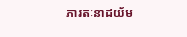ភារតៈនាដយ័ម